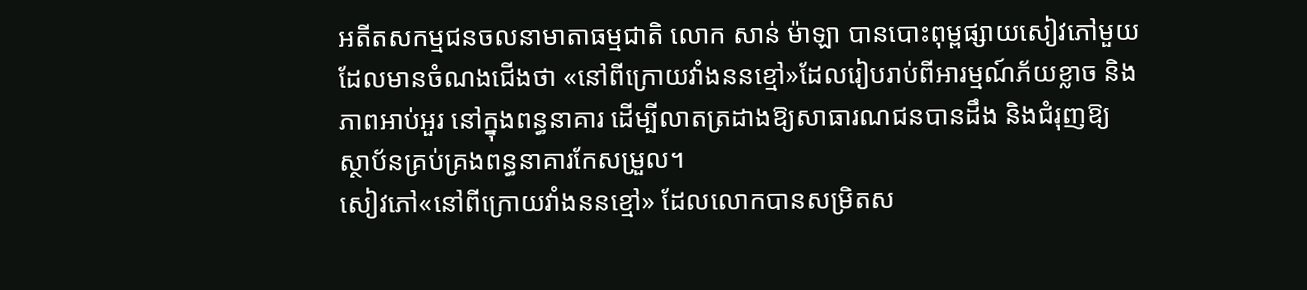អតីតសកម្មជនចលនាមាតាធម្មជាតិ លោក សាន់ ម៉ាឡា បានបោះពុម្ពផ្សាយសៀវភៅមួយដែលមានចំណងជើងថា «នៅពីក្រោយវាំងននខ្មៅ»ដែលរៀបរាប់ពីអារម្មណ៍ភ័យខ្លាច និងភាពអាប់អួរ នៅក្នុងពន្ធនាគារ ដើម្បីលាតត្រដាងឱ្យសាធារណជនបានដឹង និងជំរុញឱ្យស្ថាប័នគ្រប់គ្រងពន្ធនាគារកែសម្រួល។
សៀវភៅ«នៅពីក្រោយវាំងននខ្មៅ» ដែលលោកបានសម្រិតស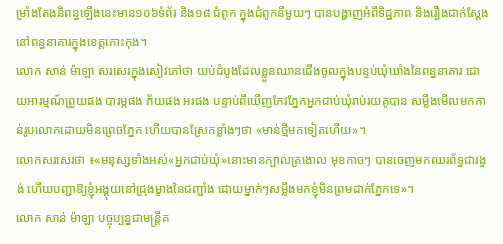ម្រាំងតែងនិពន្ធឡើងនេះមាន១០៦ទំព័រ និង១៨ ជំពូក ក្នុងជំពូកនីមួយៗ បានបង្ហាញអំពីទិដ្ឋភាព និងរឿងជាក់ស្តែង នៅពន្ធនាគារក្នុងខេត្តកោះកុង។
លោក សាន់ ម៉ាឡា សរសេរក្នុងសៀវភៅថា យប់ដំបូងដែលខ្លួនឈានជើងចូលក្នុងបន្ទប់ឃុំឃាំងនៃពន្ធនាគារ ដោយអារម្មណ៍ព្រួយផង បារម្ភផង ភ័យផង អរផង បន្ទាប់ពីឃើញកែវភ្នែកអ្នកជាប់ឃុំរាប់រយគូបាន សម្លឹងមើលមកកាន់រូបលោកដោយមិនព្រេចភ្នែក ហើយបានស្រែកខ្លាំងៗថា «មាន់ថ្មីមកទៀតហើយ»។
លោកសរសេរថា ៖«មនុស្សទាំងអស់«អ្នកជាប់ឃុំ»នោះមានក្បាលត្រងោល មុខកាចៗ បានចេញមកឈរព័ទ្ធជារង្វង់ ហើយបញ្ជាឱ្យខ្ញុំអង្គុយនៅជ្រុងម្ខាងនៃជញ្ជាំង ដោយម្នាក់ៗសម្លឹងមកខ្ញុំមិនព្រមដាក់ភ្នែកទេ»។
លោក សាន់ ម៉ាឡា បច្ចុប្បន្នជាមន្ត្រីគ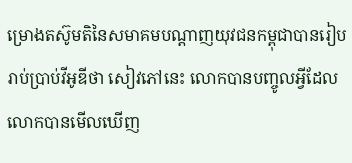ម្រោងតស៊ូមតិនៃសមាគមបណ្ដាញយុវជនកម្ពុជាបានរៀបរាប់ប្រាប់វីអូឌីថា សៀវភៅនេះ លោកបានបញ្ចូលអ្វីដែលលោកបានមើលឃើញ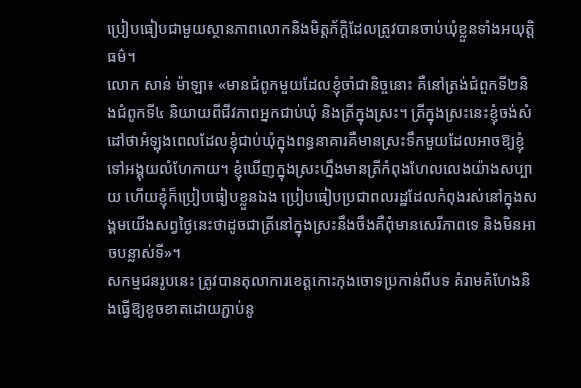ប្រៀបធៀបជាមួយស្ថានភាពលោកនិងមិត្តភ័ក្តិដែលត្រូវបានចាប់ឃុំខ្លួនទាំងអយុត្តិធម៌។
លោក សាន់ ម៉ាឡា៖ «មានជំពូកមួយដែលខ្ញុំចាំជានិច្ចនោះ គឺនៅត្រង់ជំពួកទី២និងជំពូកទី៤ និយាយពីជីវភាពអ្នកជាប់ឃុំ និងត្រីក្នុងស្រះ។ ត្រីក្នុងស្រះនេះខ្ញុំចង់សំដៅថាអំឡុងពេលដែលខ្ញុំជាប់ឃុំក្នុងពន្ធនាគារគឺមានស្រះទឹកមួយដែលអាចឱ្យខ្ញុំទៅអង្គុយលំហែកាយ។ ខ្ញុំឃើញក្នុងស្រះហ្នឹងមានត្រីកំពុងហែលលេងយ៉ាងសប្បាយ ហើយខ្ញុំក៏ប្រៀបធៀបខ្លួនឯង ប្រៀបធៀបប្រជាពលរដ្ឋដែលកំពុងរស់នៅក្នុងសង្គមយើងសព្វថ្ងៃនេះថាដូចជាត្រីនៅក្នុងស្រះនឹងចឹងគឺពុំមានសេរីភាពទេ និងមិនអាចបន្លាស់ទី»។
សកម្មជនរូបនេះ ត្រូវបានតុលាការខេត្តកោះកុងចោទប្រកាន់ពីបទ គំរាមគំហែងនិងធ្វើឱ្យខូចខាតដោយភ្ជាប់នូ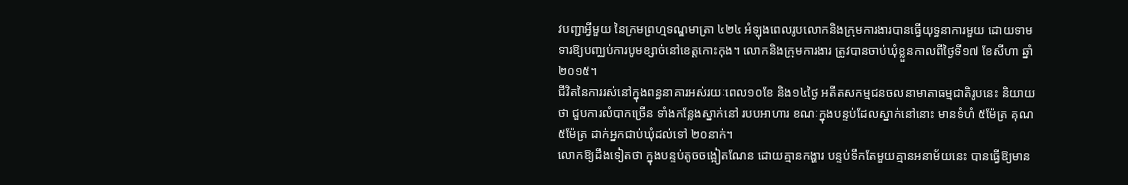វបញ្ជាអ្វីមួយ នៃក្រមព្រហ្មទណ្ឌមាត្រា ៤២៤ អំឡុងពេលរូបលោកនិងក្រុមការងារបានធ្វើយុទ្ធនាការមួយ ដោយទាមទារឱ្យបញ្ឈប់ការបូមខ្សាច់នៅខេត្តកោះកុង។ លោកនិងក្រុមការងារ ត្រូវបានចាប់ឃុំខ្លួនកាលពីថ្ងៃទី១៧ ខែសីហា ឆ្នាំ២០១៥។
ជីវិតនៃការរស់នៅក្នុងពន្ធនាគារអស់រយៈពេល១០ខែ និង១៤ថ្ងៃ អតីតសកម្មជនចលនាមាតាធម្មជាតិរូបនេះ និយាយថា ជួបការលំបាកច្រើន ទាំងកន្លែងស្នាក់នៅ របបអាហារ ខណៈក្នុងបន្ទប់ដែលស្នាក់នៅនោះ មានទំហំ ៥ម៉ែត្រ គុណ៥ម៉ែត្រ ដាក់អ្នកជាប់ឃុំដល់ទៅ ២០នាក់។
លោកឱ្យដឹងទៀតថា ក្នុងបន្ទប់តូចចង្អៀតណែន ដោយគ្មានកង្ហារ បន្ទប់ទឹកតែមួយគ្មានអនាម័យនេះ បានធ្វើឱ្យមាន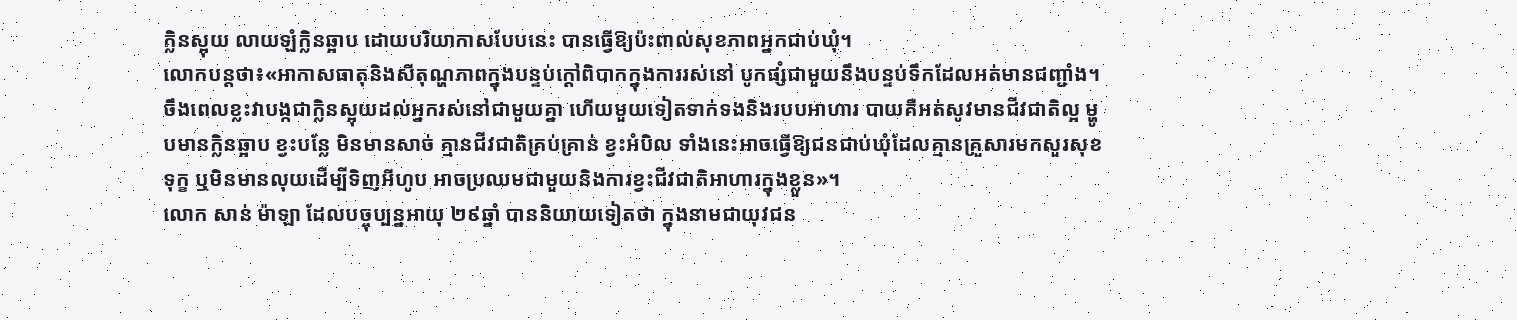ក្លិនស្អុយ លាយឡំក្លិនឆ្អាប ដោយបរិយាកាសបែបនេះ បានធ្វើឱ្យប៉ះពាល់សុខភាពអ្នកជាប់ឃុំ។
លោកបន្តថា៖«អាកាសធាតុនិងសីតុណ្ហភាពក្នុងបន្ទប់ក្តៅពិបាកក្នុងការរស់នៅ បូកផ្សំជាមួយនឹងបន្ទប់ទឹកដែលអត់មានជញ្ជាំង។ ចឹងពេលខ្លះវាបង្កជាក្លិនស្អុយដល់អ្នករស់នៅជាមួយគ្នា ហើយមួយទៀតទាក់ទងនិងរបបអាហារ បាយគឺអត់សូវមានជីវជាតិល្អ ម្ហូបមានក្លិនឆ្អាប ខ្វះបន្លែ មិនមានសាច់ គ្មានជីវជាតិគ្រប់គ្រាន់ ខ្វះអំបិល ទាំងនេះអាចធ្វើឱ្យជនជាប់ឃុំដែលគ្មានគ្រួសារមកសួរសុខទុក្ខ ឬមិនមានលុយដើម្បីទិញអីហូប អាចប្រឈមជាមួយនិងការខ្វះជីវជាតិអាហារក្នុងខ្លួន»។
លោក សាន់ ម៉ាឡា ដែលបច្ចុប្បន្នអាយុ ២៩ឆ្នាំ បាននិយាយទៀតថា ក្នុងនាមជាយុវជន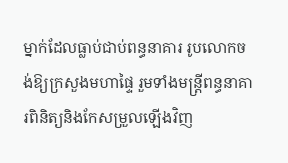ម្នាក់ដែលធ្លាប់ជាប់ពន្ធនាគារ រូបលោកចង់ឱ្យក្រសួងមហាផ្ទៃ រួមទាំងមន្រ្តីពន្ធនាគារពិនិត្យនិងកែសម្រួលឡើងវិញ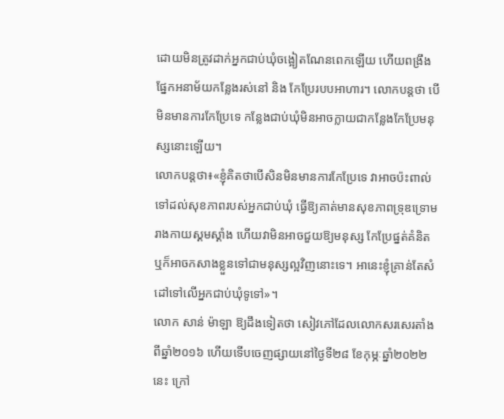ដោយមិនត្រូវដាក់អ្នកជាប់ឃុំចង្អៀតណែនពេកឡើយ ហើយពង្រឹងផ្នែកអនាម័យកន្លែងរស់នៅ និង កែប្រែរបបអាហារ។ លោកបន្តថា បើមិនមានការកែប្រែទេ កន្លែងជាប់ឃុំមិនអាចក្លាយជាកន្លែងកែប្រែមនុស្សនោះឡើយ។
លោកបន្តថា៖«ខ្ញុំគិតថាបើសិនមិនមានការកែប្រែទេ វាអាចប៉ះពាល់ទៅដល់សុខភាពរបស់អ្នកជាប់ឃុំ ធ្វើឱ្យគាត់មានសុខភាពទ្រុឌទ្រោម រាងកាយស្គមស្គាំង ហើយវាមិនអាចជួយឱ្យមនុស្ស កែប្រែផ្នត់គំនិត ឬក៏អាចកសាងខ្លួនទៅជាមនុស្សល្អវិញនោះទេ។ អានេះខ្ញុំគ្រាន់តែសំដៅទៅលើអ្នកជាប់ឃុំទូទៅ»។
លោក សាន់ ម៉ាឡា ឱ្យដឹងទៀតថា សៀវភៅដែលលោកសរសេរតាំងពីឆ្នាំ២០១៦ ហើយទើបចេញផ្សាយនៅថ្ងៃទី២៨ ខែកុម្ភៈឆ្នាំ២០២២នេះ ក្រៅ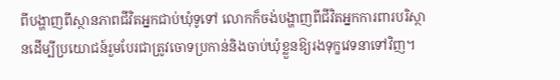ពីបង្ហាញពីស្ថានភាពជីវិតអ្នកជាប់ឃុំទូទៅ លោកក៏ចង់បង្ហាញពីជីវិតអ្នកការពារបរិស្ថានដើម្បីប្រយោជន៍រួមបែរជាត្រូវចោទប្រកាន់និងចាប់ឃុំខ្លួនឱ្យរងទុក្ខវេទនាទៅវិញ។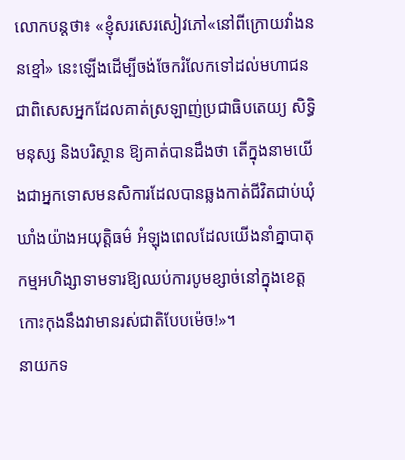លោកបន្តថា៖ «ខ្ញុំសរសេរសៀវភៅ«នៅពីក្រោយវាំងននខ្មៅ» នេះឡើងដើម្បីចង់ចែករំលែកទៅដល់មហាជន ជាពិសេសអ្នកដែលគាត់ស្រឡាញ់ប្រជាធិបតេយ្យ សិទ្ធិមនុស្ស និងបរិស្ថាន ឱ្យគាត់បានដឹងថា តើក្នុងនាមយើងជាអ្នកទោសមនសិការដែលបានឆ្លងកាត់ជីវិតជាប់ឃុំឃាំងយ៉ាងអយុត្តិធម៌ អំឡុងពេលដែលយើងនាំគ្នាបាតុកម្មអហិង្សាទាមទារឱ្យឈប់ការបូមខ្សាច់នៅក្នុងខេត្តកោះកុងនឹងវាមានរស់ជាតិបែបម៉េច!»។
នាយកទ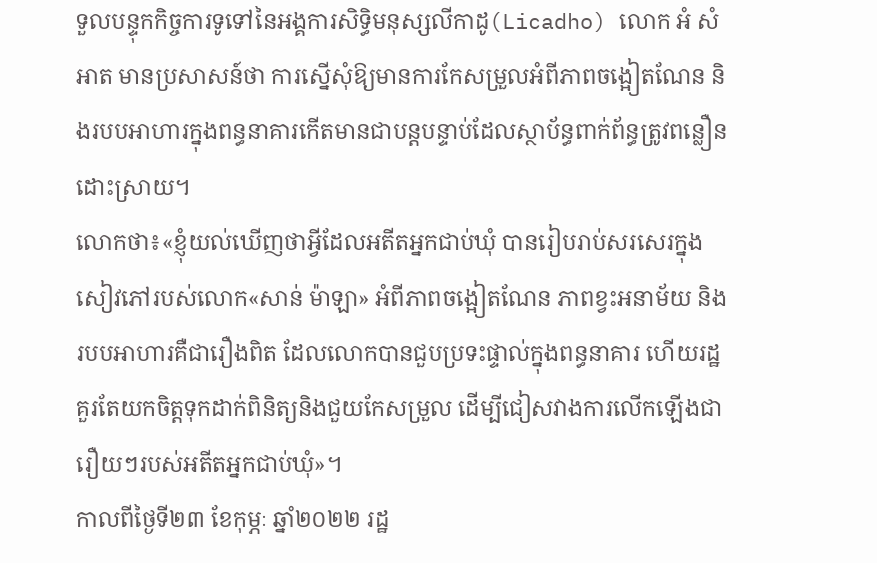ទួលបន្ទុកកិច្ចការទូទៅនៃអង្គការសិទ្ធិមនុស្សលីកាដូ(Licadho) លោក អំ សំអាត មានប្រសាសន៍ថា ការស្នើសុំឱ្យមានការកែសម្រួលអំពីភាពចង្អៀតណែន និងរបបអាហារក្នុងពន្ធនាគារកើតមានជាបន្តបន្ទាប់ដែលស្ថាប័ន្ធពាក់ព័ន្ធត្រូវពន្លឿនដោះស្រាយ។
លោកថា៖«ខ្ញុំយល់ឃើញថាអ្វីដែលអតីតអ្នកជាប់ឃុំ បានរៀបរាប់សរសេរក្នុងសៀវភៅរបស់លោក«សាន់ ម៉ាឡា» អំពីភាពចង្អៀតណែន ភាពខ្វះអនាម័យ និងរបបអាហារគឺជារឿងពិត ដែលលោកបានជួបប្រទះផ្ទាល់ក្នុងពន្ធនាគារ ហើយរដ្ឋគួរតែយកចិត្តទុកដាក់ពិនិត្យនិងជួយកែសម្រួល ដើម្បីជៀសវាងការលើកឡើងជារឿយៗរបស់អតីតអ្នកជាប់ឃុំ»។
កាលពីថ្ងៃទី២៣ ខែកុម្ភៈ ឆ្នាំ២០២២ រដ្ឋ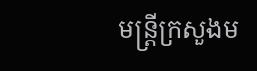មន្ត្រីក្រសួងម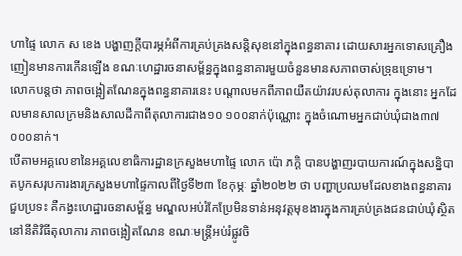ហាផ្ទៃ លោក ស ខេង បង្ហាញក្ដីបារម្ភអំពីការគ្រប់គ្រងសន្តិសុខនៅក្នុងពន្ធនាគារ ដោយសារអ្នកទោសគ្រឿងញៀនមានការកើនឡើង ខណៈហេដ្ឋារចនាសម្ព័ន្ធក្នុងពន្ធនាគារមួយចំនួនមានសភាពចាស់ទ្រុឌទ្រោម។
លោកបន្តថា ភាពចង្អៀតណែនក្នុងពន្ធនាគារនេះ បណ្ដាលមកពីភាពយឺតយ៉ាវរបស់តុលាការ ក្នុងនោះ អ្នកដែលមានសាលក្រមនិងសាលដីកាពីតុលាការជាង១០ ១០០នាក់ប៉ុណ្ណោះ ក្នុងចំណោមអ្នកជាប់ឃុំជាង៣៧ ០០០នាក់។
បើតាមអគ្គលេខានៃអគ្គលេខាធិការដ្ឋានក្រសួងមហាផ្ទៃ លោក ប៉ោ ភក្តិ បានបង្ហាញរបាយការណ៍ក្នុងសន្និបាតបូកសរុបការងារក្រសួងមហាផ្ទៃកាលពីថ្ងៃទី២៣ ខែកុម្ភៈ ឆ្នាំ២០២២ ថា បញ្ហាប្រឈមដែលខាងពន្ធនាគារជួបប្រទះ គឺកង្វះហេដ្ឋារចនាសម្ព័ន្ធ មណ្ឌលអប់រំកែប្រែមិនទាន់អនុវត្តមុខងារក្នុងការគ្រប់គ្រងជនជាប់ឃុំស្ថិតនៅនីតិវិធីតុលាការ ភាពចង្អៀតណែន ខណៈមន្ត្រីអប់រំផ្លូវចិ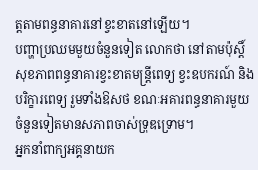ត្តតាមពន្ធនាគារនៅខ្វះខាតនៅឡើយ។
បញ្ហាប្រឈមមួយចំនួនទៀត លោកថា នៅតាមប៉ុស្តិ៍សុខភាពពន្ធនាគារខ្វះខាតមន្ត្រីពេទ្យ ខ្វះឧបករណ៍ និងបរិក្ខារពេទ្យ រួមទាំងឱសថ ខណៈអគារពន្ធនាគារមួយចំនួនទៀតមានសភាពចាស់ទ្រុឌទ្រោម។
អ្នកនាំពាក្យអគ្គនាយក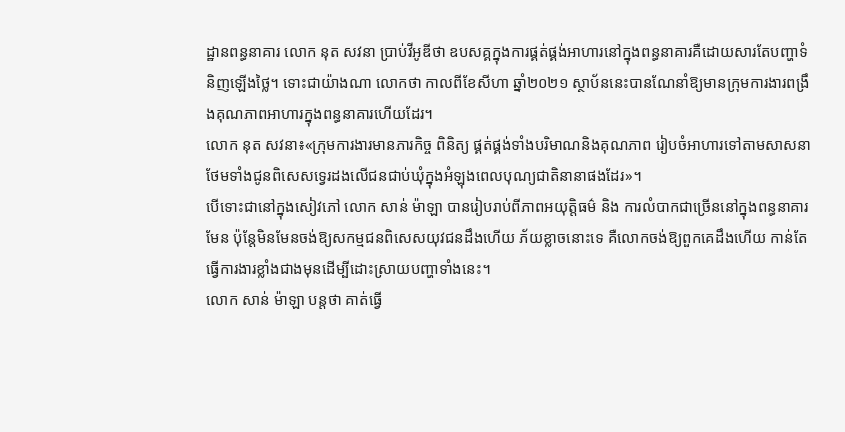ដ្ឋានពន្ធនាគារ លោក នុត សវនា ប្រាប់វីអូឌីថា ឧបសគ្គក្នុងការផ្គត់ផ្គង់អាហារនៅក្នុងពន្ធនាគារគឺដោយសារតែបញ្ហាទំនិញឡើងថ្លៃ។ ទោះជាយ៉ាងណា លោកថា កាលពីខែសីហា ឆ្នាំ២០២១ ស្ថាប័ននេះបានណែនាំឱ្យមានក្រុមការងារពង្រឹងគុណភាពអាហារក្នុងពន្ធនាគារហើយដែរ។
លោក នុត សវនា៖«ក្រុមការងារមានភារកិច្ច ពិនិត្យ ផ្គត់ផ្គង់ទាំងបរិមាណនិងគុណភាព រៀបចំអាហារទៅតាមសាសនា ថែមទាំងជូនពិសេសទ្វេរដងលើជនជាប់ឃុំក្នុងអំឡុងពេលបុណ្យជាតិនានាផងដែរ»។
បើទោះជានៅក្នុងសៀវភៅ លោក សាន់ ម៉ាឡា បានរៀបរាប់ពីភាពអយុត្តិធម៌ និង ការលំបាកជាច្រើននៅក្នុងពន្ធនាគារមែន ប៉ុន្តែមិនមែនចង់ឱ្យសកម្មជនពិសេសយុវជនដឹងហើយ ភ័យខ្លាចនោះទេ គឺលោកចង់ឱ្យពួកគេដឹងហើយ កាន់តែធ្វើការងារខ្លាំងជាងមុនដើម្បីដោះស្រាយបញ្ហាទាំងនេះ។
លោក សាន់ ម៉ាឡា បន្តថា គាត់ធ្វើ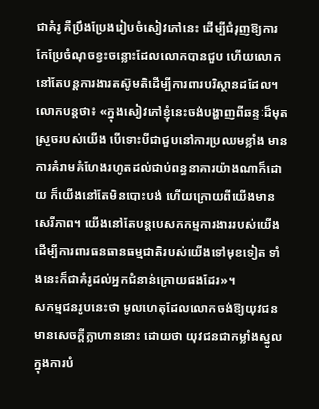ជាគំរូ គឺប្រឹងប្រែងរៀបចំសៀវភៅនេះ ដើម្បីជំរុញឱ្យការកែប្រែចំណុចខ្វះចន្លោះដែលលោកបានជួប ហើយលោកនៅតែបន្តការងារតស៊ូមតិដើម្បីការពារបរិស្ថានដដែល។
លោកបន្តថា៖ «ក្នុងសៀវភៅខ្ញុំនេះចង់បង្ហាញពីឆន្ទៈដ៏មុតស្រួចរបស់យើង បើទោះបីជាជួបនៅការប្រឈមខ្លាំង មានការគំរាមគំហែងរហូតដល់ជាប់ពន្ធនាគារយ៉ាងណាក៏ដោយ ក៏យើងនៅតែមិនបោះបង់ ហើយក្រោយពីយើងមានសេរីភាព។ យើងនៅតែបន្តបេសកកម្មការងាររបស់យើងដើម្បីការពារធនធានធម្មជាតិរបស់យើងទៅមុខទៀត ទាំងនេះក៏ជាគំរូដល់អ្នកជំនាន់ក្រោយផងដែរ»។
សកម្មជនរូបនេះថា មូលហេតុដែលលោកចង់ឱ្យយុវជនមានសេចក្តីក្លាហាននោះ ដោយថា យុវជនជាកម្លាំងស្នូល ក្នុងការបំ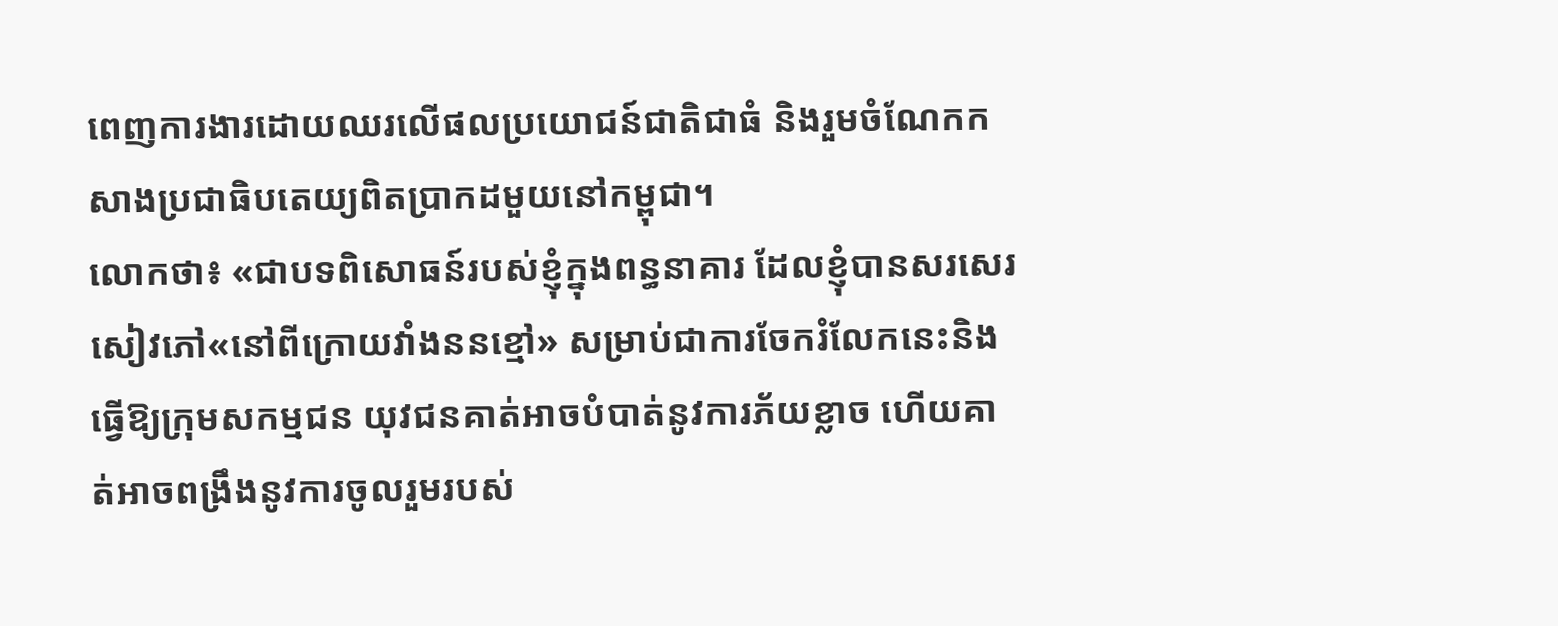ពេញការងារដោយឈរលើផលប្រយោជន៍ជាតិជាធំ និងរួមចំណែកកសាងប្រជាធិបតេយ្យពិតប្រាកដមួយនៅកម្ពុជា។
លោកថា៖ «ជាបទពិសោធន៍របស់ខ្ញុំក្នុងពន្ធនាគារ ដែលខ្ញុំបានសរសេរសៀវភៅ«នៅពីក្រោយវាំងននខ្មៅ» សម្រាប់ជាការចែករំលែកនេះនិងធ្វើឱ្យក្រុមសកម្មជន យុវជនគាត់អាចបំបាត់នូវការភ័យខ្លាច ហើយគាត់អាចពង្រឹងនូវការចូលរួមរបស់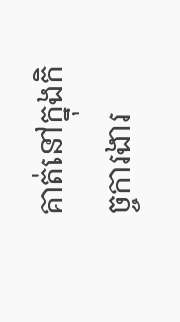គាត់នៅក្នុងកិច្ចការងារ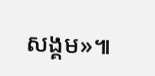សង្គម»៕